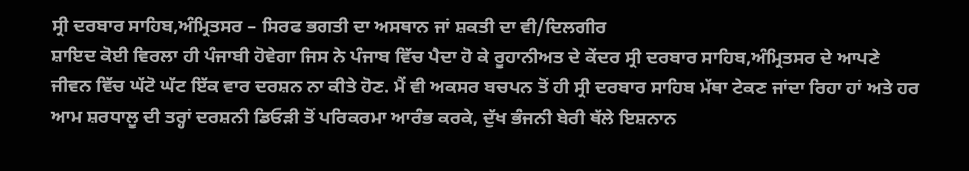ਸ੍ਰੀ ਦਰਬਾਰ ਸਾਹਿਬ,ਅੰਮ੍ਰਿਤਸਰ – ਸਿਰਫ ਭਗਤੀ ਦਾ ਅਸਥਾਨ ਜਾਂ ਸ਼ਕਤੀ ਦਾ ਵੀ/ਦਿਲਗੀਰ
ਸ਼ਾਇਦ ਕੋਈ ਵਿਰਲਾ ਹੀ ਪੰਜਾਬੀ ਹੋਵੇਗਾ ਜਿਸ ਨੇ ਪੰਜਾਬ ਵਿੱਚ ਪੈਦਾ ਹੋ ਕੇ ਰੂਹਾਨੀਅਤ ਦੇ ਕੇਂਦਰ ਸ੍ਰੀ ਦਰਬਾਰ ਸਾਹਿਬ,ਅੰਮ੍ਰਿਤਸਰ ਦੇ ਆਪਣੇ ਜੀਵਨ ਵਿੱਚ ਘੱਟੋ ਘੱਟ ਇੱਕ ਵਾਰ ਦਰਸ਼ਨ ਨਾ ਕੀਤੇ ਹੋਣ. ਮੈਂ ਵੀ ਅਕਸਰ ਬਚਪਨ ਤੋਂ ਹੀ ਸ੍ਰੀ ਦਰਬਾਰ ਸਾਹਿਬ ਮੱਥਾ ਟੇਕਣ ਜਾਂਦਾ ਰਿਹਾ ਹਾਂ ਅਤੇ ਹਰ ਆਮ ਸ਼ਰਧਾਲੂ ਦੀ ਤਰ੍ਹਾਂ ਦਰਸ਼ਨੀ ਡਿਓੜੀ ਤੋਂ ਪਰਿਕਰਮਾ ਆਰੰਭ ਕਰਕੇ, ਦੁੱਖ ਭੰਜਨੀ ਬੇਰੀ ਥੱਲੇ ਇਸ਼ਨਾਨ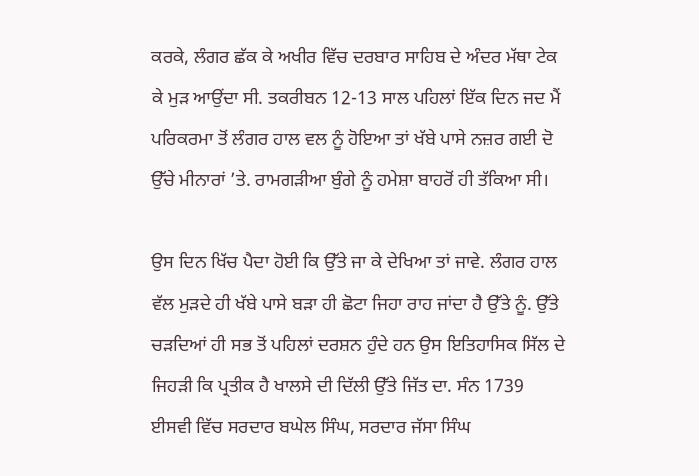ਕਰਕੇ, ਲੰਗਰ ਛੱਕ ਕੇ ਅਖੀਰ ਵਿੱਚ ਦਰਬਾਰ ਸਾਹਿਬ ਦੇ ਅੰਦਰ ਮੱਥਾ ਟੇਕ ਕੇ ਮੁੜ ਆਉਂਦਾ ਸੀ. ਤਕਰੀਬਨ 12-13 ਸਾਲ ਪਹਿਲਾਂ ਇੱਕ ਦਿਨ ਜਦ ਮੈਂ ਪਰਿਕਰਮਾ ਤੋਂ ਲੰਗਰ ਹਾਲ ਵਲ ਨੂੰ ਹੋਇਆ ਤਾਂ ਖੱਬੇ ਪਾਸੇ ਨਜ਼ਰ ਗਈ ਦੋ ਉੱਚੇ ਮੀਨਾਰਾਂ ’ਤੇ. ਰਾਮਗੜੀਆ ਬੁੰਗੇ ਨੂੰ ਹਮੇਸ਼ਾ ਬਾਹਰੋਂ ਹੀ ਤੱਕਿਆ ਸੀ।

ਉਸ ਦਿਨ ਖਿੱਚ ਪੈਦਾ ਹੋਈ ਕਿ ਉੱਤੇ ਜਾ ਕੇ ਦੇਖਿਆ ਤਾਂ ਜਾਵੇ. ਲੰਗਰ ਹਾਲ ਵੱਲ ਮੁੜਦੇ ਹੀ ਖੱਬੇ ਪਾਸੇ ਬੜਾ ਹੀ ਛੋਟਾ ਜਿਹਾ ਰਾਹ ਜਾਂਦਾ ਹੈ ਉੱਤੇ ਨੂੰ. ਉੱਤੇ ਚੜਦਿਆਂ ਹੀ ਸਭ ਤੋਂ ਪਹਿਲਾਂ ਦਰਸ਼ਨ ਹੁੰਦੇ ਹਨ ਉਸ ਇਤਿਹਾਸਿਕ ਸਿੱਲ ਦੇ ਜਿਹੜੀ ਕਿ ਪ੍ਰਤੀਕ ਹੈ ਖਾਲਸੇ ਦੀ ਦਿੱਲੀ ਉੱਤੇ ਜਿੱਤ ਦਾ. ਸੰਨ 1739 ਈਸਵੀ ਵਿੱਚ ਸਰਦਾਰ ਬਘੇਲ ਸਿੰਘ, ਸਰਦਾਰ ਜੱਸਾ ਸਿੰਘ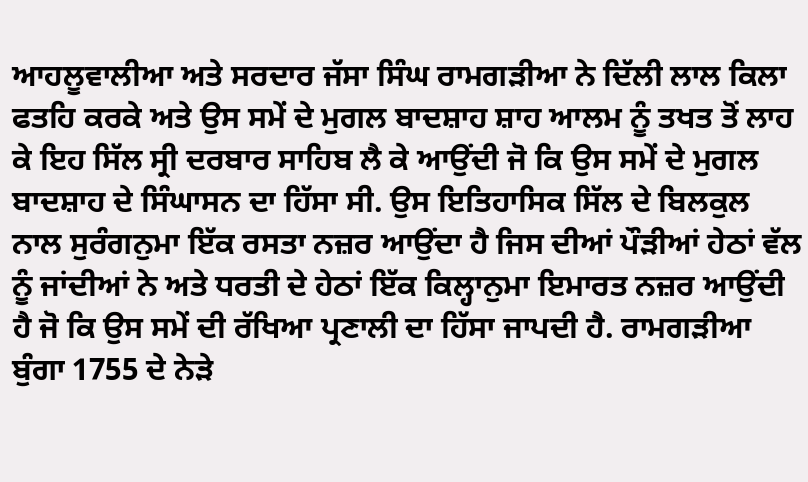ਆਹਲੂਵਾਲੀਆ ਅਤੇ ਸਰਦਾਰ ਜੱਸਾ ਸਿੰਘ ਰਾਮਗੜੀਆ ਨੇ ਦਿੱਲੀ ਲਾਲ ਕਿਲਾ ਫਤਹਿ ਕਰਕੇ ਅਤੇ ਉਸ ਸਮੇਂ ਦੇ ਮੁਗਲ ਬਾਦਸ਼ਾਹ ਸ਼ਾਹ ਆਲਮ ਨੂੰ ਤਖਤ ਤੋਂ ਲਾਹ ਕੇ ਇਹ ਸਿੱਲ ਸ੍ਰੀ ਦਰਬਾਰ ਸਾਹਿਬ ਲੈ ਕੇ ਆਉਂਦੀ ਜੋ ਕਿ ਉਸ ਸਮੇਂ ਦੇ ਮੁਗਲ ਬਾਦਸ਼ਾਹ ਦੇ ਸਿੰਘਾਸਨ ਦਾ ਹਿੱਸਾ ਸੀ. ਉਸ ਇਤਿਹਾਸਿਕ ਸਿੱਲ ਦੇ ਬਿਲਕੁਲ ਨਾਲ ਸੁਰੰਗਨੁਮਾ ਇੱਕ ਰਸਤਾ ਨਜ਼ਰ ਆਉਂਦਾ ਹੈ ਜਿਸ ਦੀਆਂ ਪੌੜੀਆਂ ਹੇਠਾਂ ਵੱਲ ਨੂੰ ਜਾਂਦੀਆਂ ਨੇ ਅਤੇ ਧਰਤੀ ਦੇ ਹੇਠਾਂ ਇੱਕ ਕਿਲ੍ਹਾਨੁਮਾ ਇਮਾਰਤ ਨਜ਼ਰ ਆਉਂਦੀ ਹੈ ਜੋ ਕਿ ਉਸ ਸਮੇਂ ਦੀ ਰੱਖਿਆ ਪ੍ਰਣਾਲੀ ਦਾ ਹਿੱਸਾ ਜਾਪਦੀ ਹੈ. ਰਾਮਗੜੀਆ ਬੁੰਗਾ 1755 ਦੇ ਨੇੜੇ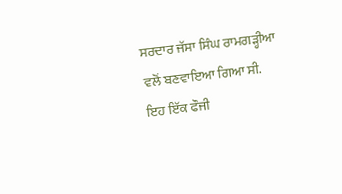ਸਰਦਾਰ ਜੱਸਾ ਸਿੰਘ ਰਾਮਗੜ੍ਹੀਆ ਵਲੋਂ ਬਣਵਾਇਆ ਗਿਆ ਸੀ. ਇਹ ਇੱਕ ਫੌਜੀ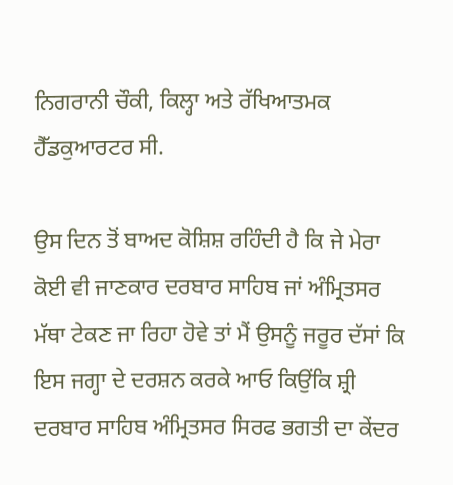ਨਿਗਰਾਨੀ ਚੌਕੀ, ਕਿਲ੍ਹਾ ਅਤੇ ਰੱਖਿਆਤਮਕ ਹੈੱਡਕੁਆਰਟਰ ਸੀ.

ਉਸ ਦਿਨ ਤੋਂ ਬਾਅਦ ਕੋਸ਼ਿਸ਼ ਰਹਿੰਦੀ ਹੈ ਕਿ ਜੇ ਮੇਰਾ ਕੋਈ ਵੀ ਜਾਣਕਾਰ ਦਰਬਾਰ ਸਾਹਿਬ ਜਾਂ ਅੰਮ੍ਰਿਤਸਰ ਮੱਥਾ ਟੇਕਣ ਜਾ ਰਿਹਾ ਹੋਵੇ ਤਾਂ ਮੈਂ ਉਸਨੂੰ ਜਰੂਰ ਦੱਸਾਂ ਕਿ ਇਸ ਜਗ੍ਹਾ ਦੇ ਦਰਸ਼ਨ ਕਰਕੇ ਆਓ ਕਿਉਂਕਿ ਸ਼੍ਰੀ ਦਰਬਾਰ ਸਾਹਿਬ ਅੰਮ੍ਰਿਤਸਰ ਸਿਰਫ ਭਗਤੀ ਦਾ ਕੇਂਦਰ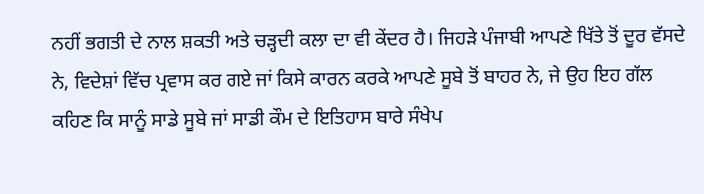ਨਹੀਂ ਭਗਤੀ ਦੇ ਨਾਲ ਸ਼ਕਤੀ ਅਤੇ ਚੜ੍ਹਦੀ ਕਲਾ ਦਾ ਵੀ ਕੇਂਦਰ ਹੈ। ਜਿਹੜੇ ਪੰਜਾਬੀ ਆਪਣੇ ਖਿੱਤੇ ਤੋਂ ਦੂਰ ਵੱਸਦੇ ਨੇ, ਵਿਦੇਸ਼ਾਂ ਵਿੱਚ ਪ੍ਰਵਾਸ ਕਰ ਗਏ ਜਾਂ ਕਿਸੇ ਕਾਰਨ ਕਰਕੇ ਆਪਣੇ ਸੂਬੇ ਤੋਂ ਬਾਹਰ ਨੇ, ਜੇ ਉਹ ਇਹ ਗੱਲ ਕਹਿਣ ਕਿ ਸਾਨੂੰ ਸਾਡੇ ਸੂਬੇ ਜਾਂ ਸਾਡੀ ਕੌਮ ਦੇ ਇਤਿਹਾਸ ਬਾਰੇ ਸੰਖੇਪ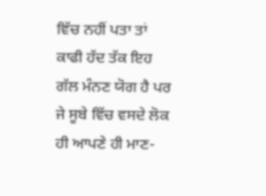ਵਿੱਚ ਨਹੀਂ ਪਤਾ ਤਾਂ ਕਾਫੀ ਹੱਦ ਤੱਕ ਇਹ ਗੱਲ ਮੰਨਣ ਯੋਗ ਹੈ ਪਰ ਜੇ ਸੂਬੇ ਵਿੱਚ ਵਸਦੇ ਲੋਕ ਹੀ ਆਪਣੇ ਹੀ ਮਾਣ-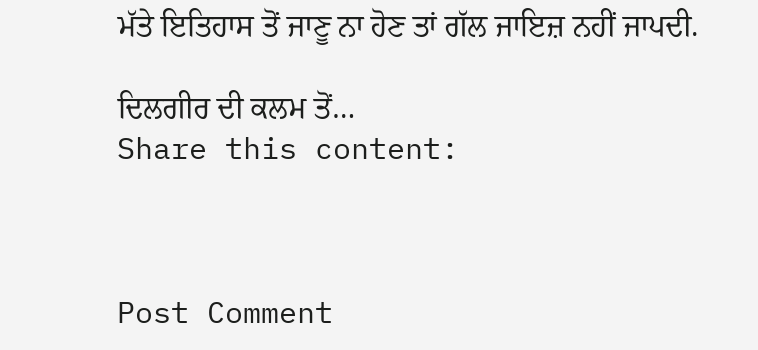ਮੱਤੇ ਇਤਿਹਾਸ ਤੋਂ ਜਾਣੂ ਨਾ ਹੋਣ ਤਾਂ ਗੱਲ ਜਾਇਜ਼ ਨਹੀਂ ਜਾਪਦੀ.

ਦਿਲਗੀਰ ਦੀ ਕਲਮ ਤੋਂ…
Share this content:



Post Comment